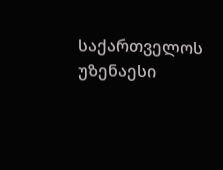საქართველოს უზენაესი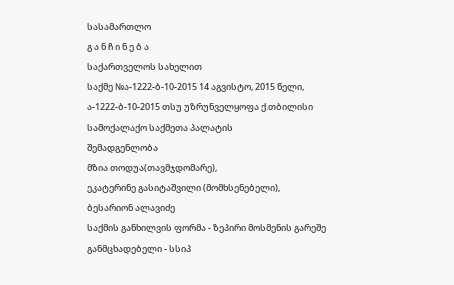სასამართლო
გ ა ნ ჩ ი ნ ე ბ ა
საქართველოს სახელით
საქმე №ა-1222-ბ-10-2015 14 აგვისტო, 2015 წელი,
ა-1222-ბ-10-2015 თსუ უზრუნველყოფა ქ.თბილისი
სამოქალაქო საქმეთა პალატის
შემადგენლობა
მზია თოდუა(თავმჯდომარე),
ეკატერინე გასიტაშვილი (მომხსენებელი),
ბესარიონ ალავიძე
საქმის განხილვის ფორმა - ზეპირი მოსმენის გარეშე
განმცხადებელი - სსიპ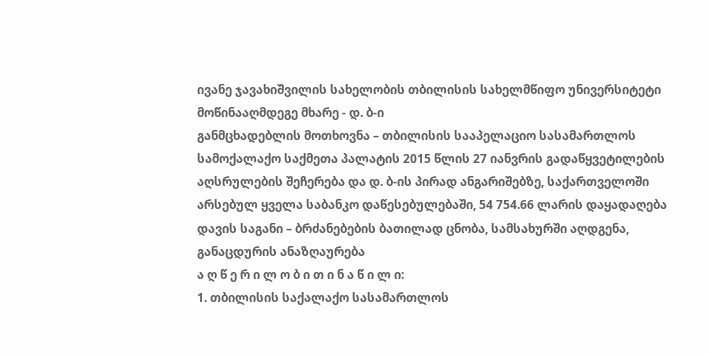ივანე ჯავახიშვილის სახელობის თბილისის სახელმწიფო უნივერსიტეტი
მოწინააღმდეგე მხარე - დ. ბ-ი
განმცხადებლის მოთხოვნა – თბილისის სააპელაციო სასამართლოს სამოქალაქო საქმეთა პალატის 2015 წლის 27 იანვრის გადაწყვეტილების აღსრულების შეჩერება და დ. ბ-ის პირად ანგარიშებზე, საქართველოში არსებულ ყველა საბანკო დაწესებულებაში, 54 754.66 ლარის დაყადაღება
დავის საგანი – ბრძანებების ბათილად ცნობა, სამსახურში აღდგენა, განაცდურის ანაზღაურება
ა ღ წ ე რ ი ლ ო ბ ი თ ი ნ ა წ ი ლ ი:
1. თბილისის საქალაქო სასამართლოს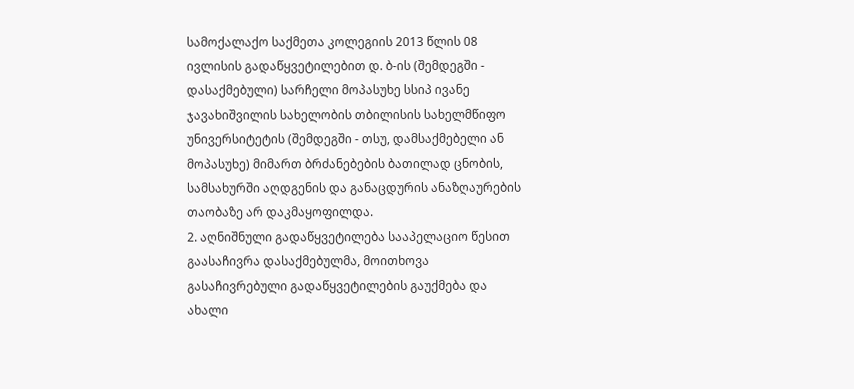სამოქალაქო საქმეთა კოლეგიის 2013 წლის 08 ივლისის გადაწყვეტილებით დ. ბ-ის (შემდეგში - დასაქმებული) სარჩელი მოპასუხე სსიპ ივანე ჯავახიშვილის სახელობის თბილისის სახელმწიფო უნივერსიტეტის (შემდეგში - თსუ, დამსაქმებელი ან მოპასუხე) მიმართ ბრძანებების ბათილად ცნობის, სამსახურში აღდგენის და განაცდურის ანაზღაურების თაობაზე არ დაკმაყოფილდა.
2. აღნიშნული გადაწყვეტილება სააპელაციო წესით გაასაჩივრა დასაქმებულმა, მოითხოვა გასაჩივრებული გადაწყვეტილების გაუქმება და ახალი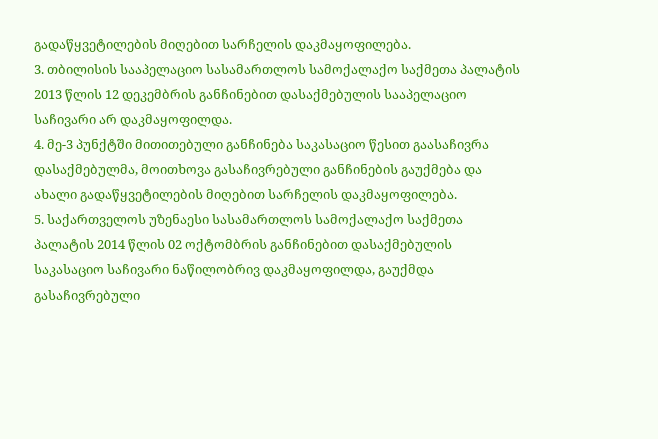გადაწყვეტილების მიღებით სარჩელის დაკმაყოფილება.
3. თბილისის სააპელაციო სასამართლოს სამოქალაქო საქმეთა პალატის 2013 წლის 12 დეკემბრის განჩინებით დასაქმებულის სააპელაციო საჩივარი არ დაკმაყოფილდა.
4. მე-3 პუნქტში მითითებული განჩინება საკასაციო წესით გაასაჩივრა დასაქმებულმა, მოითხოვა გასაჩივრებული განჩინების გაუქმება და ახალი გადაწყვეტილების მიღებით სარჩელის დაკმაყოფილება.
5. საქართველოს უზენაესი სასამართლოს სამოქალაქო საქმეთა პალატის 2014 წლის 02 ოქტომბრის განჩინებით დასაქმებულის საკასაციო საჩივარი ნაწილობრივ დაკმაყოფილდა, გაუქმდა გასაჩივრებული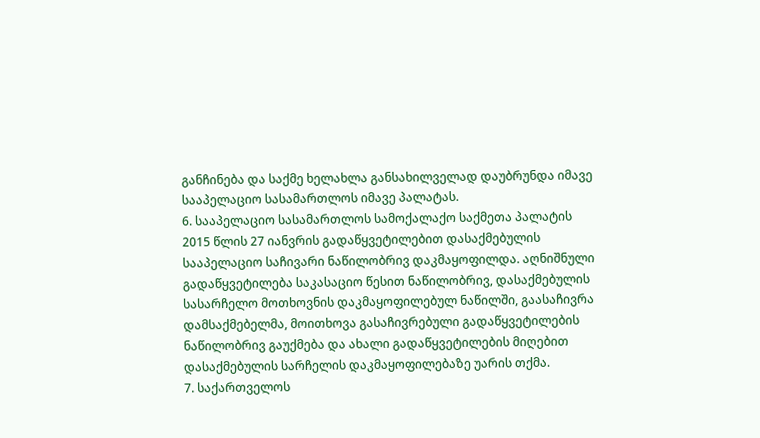განჩინება და საქმე ხელახლა განსახილველად დაუბრუნდა იმავე სააპელაციო სასამართლოს იმავე პალატას.
6. სააპელაციო სასამართლოს სამოქალაქო საქმეთა პალატის 2015 წლის 27 იანვრის გადაწყვეტილებით დასაქმებულის სააპელაციო საჩივარი ნაწილობრივ დაკმაყოფილდა. აღნიშნული გადაწყვეტილება საკასაციო წესით ნაწილობრივ, დასაქმებულის სასარჩელო მოთხოვნის დაკმაყოფილებულ ნაწილში, გაასაჩივრა დამსაქმებელმა, მოითხოვა გასაჩივრებული გადაწყვეტილების ნაწილობრივ გაუქმება და ახალი გადაწყვეტილების მიღებით დასაქმებულის სარჩელის დაკმაყოფილებაზე უარის თქმა.
7. საქართველოს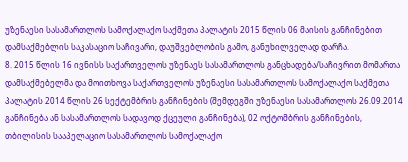უზენაესი სასამართლოს სამოქალაქო საქმეთა პალატის 2015 წლის 06 მაისის განჩინებით დამსაქმებლის საკასაციო საჩივარი, დაუშვებლობის გამო, განუხილველად დარჩა.
8. 2015 წლის 16 ივნისს საქართველოს უზენაეს სასამართლოს განცხადება/საჩივრით მომართა დამსაქმებელმა და მოითხოვა საქართველოს უზენაესი სასამართლოს სამოქალაქო საქმეთა პალატის 2014 წლის 26 სექტემბრის განჩინების (შემდეგში უზენაესი სასამართლოს 26.09.2014 განჩინება ან სასამართლოს სადავოდ ქცეული განჩინება), 02 ოქტომბრის განჩინების, თბილისის სააპელაციო სასამართლოს სამოქალაქო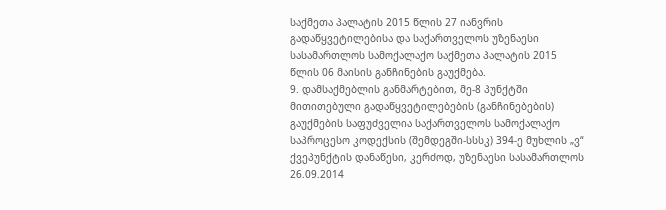საქმეთა პალატის 2015 წლის 27 იანვრის გადაწყვეტილებისა და საქართველოს უზენაესი სასამართლოს სამოქალაქო საქმეთა პალატის 2015 წლის 06 მაისის განჩინების გაუქმება.
9. დამსაქმებლის განმარტებით, მე-8 პუნქტში მითითებული გადაწყვეტილებების (განჩინებების) გაუქმების საფუძველია საქართველოს სამოქალაქო საპროცესო კოდექსის (შემდეგში-სსსკ) 394-ე მუხლის „ვ“ ქვეპუნქტის დანაწესი, კერძოდ, უზენაესი სასამართლოს 26.09.2014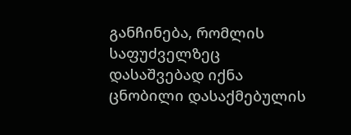განჩინება, რომლის საფუძველზეც დასაშვებად იქნა ცნობილი დასაქმებულის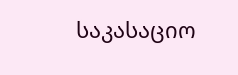საკასაციო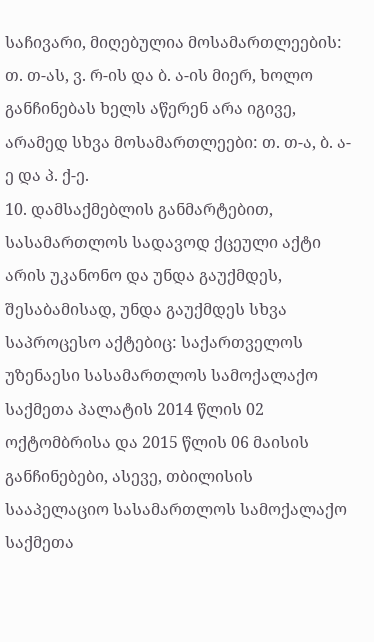საჩივარი, მიღებულია მოსამართლეების: თ. თ-ას, ვ. რ-ის და ბ. ა-ის მიერ, ხოლო განჩინებას ხელს აწერენ არა იგივე, არამედ სხვა მოსამართლეები: თ. თ-ა, ბ. ა-ე და პ. ქ-ე.
10. დამსაქმებლის განმარტებით, სასამართლოს სადავოდ ქცეული აქტი არის უკანონო და უნდა გაუქმდეს, შესაბამისად, უნდა გაუქმდეს სხვა საპროცესო აქტებიც: საქართველოს უზენაესი სასამართლოს სამოქალაქო საქმეთა პალატის 2014 წლის 02 ოქტომბრისა და 2015 წლის 06 მაისის განჩინებები, ასევე, თბილისის სააპელაციო სასამართლოს სამოქალაქო საქმეთა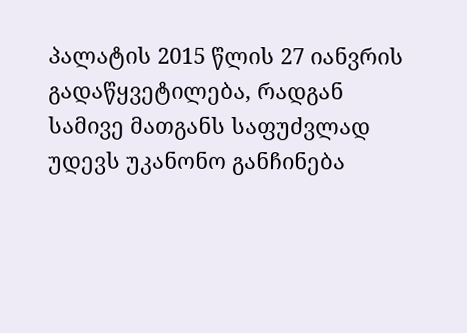პალატის 2015 წლის 27 იანვრის გადაწყვეტილება, რადგან სამივე მათგანს საფუძვლად უდევს უკანონო განჩინება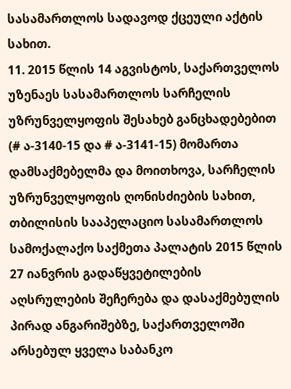სასამართლოს სადავოდ ქცეული აქტის სახით.
11. 2015 წლის 14 აგვისტოს, საქართველოს უზენაეს სასამართლოს სარჩელის უზრუნველყოფის შესახებ განცხადებებით (# ა-3140-15 და # ა-3141-15) მომართა დამსაქმებელმა და მოითხოვა, სარჩელის უზრუნველყოფის ღონისძიების სახით, თბილისის სააპელაციო სასამართლოს სამოქალაქო საქმეთა პალატის 2015 წლის 27 იანვრის გადაწყვეტილების აღსრულების შეჩერება და დასაქმებულის პირად ანგარიშებზე, საქართველოში არსებულ ყველა საბანკო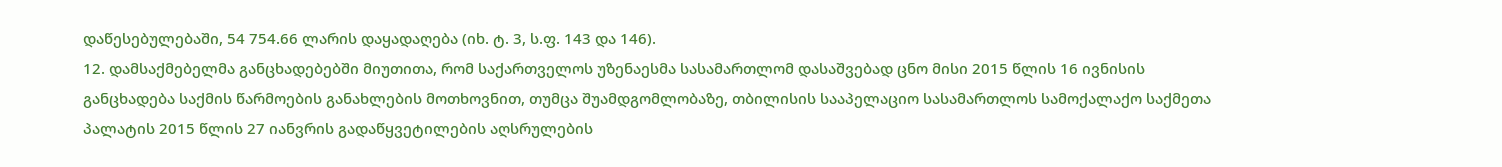დაწესებულებაში, 54 754.66 ლარის დაყადაღება (იხ. ტ. 3, ს.ფ. 143 და 146).
12. დამსაქმებელმა განცხადებებში მიუთითა, რომ საქართველოს უზენაესმა სასამართლომ დასაშვებად ცნო მისი 2015 წლის 16 ივნისის განცხადება საქმის წარმოების განახლების მოთხოვნით, თუმცა შუამდგომლობაზე, თბილისის სააპელაციო სასამართლოს სამოქალაქო საქმეთა პალატის 2015 წლის 27 იანვრის გადაწყვეტილების აღსრულების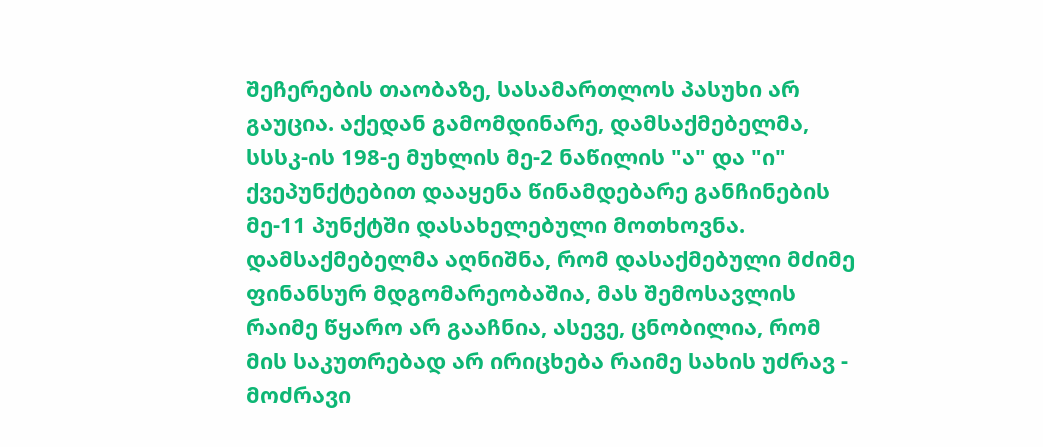შეჩერების თაობაზე, სასამართლოს პასუხი არ გაუცია. აქედან გამომდინარე, დამსაქმებელმა, სსსკ-ის 198-ე მუხლის მე-2 ნაწილის "ა" და "ი" ქვეპუნქტებით დააყენა წინამდებარე განჩინების მე-11 პუნქტში დასახელებული მოთხოვნა. დამსაქმებელმა აღნიშნა, რომ დასაქმებული მძიმე ფინანსურ მდგომარეობაშია, მას შემოსავლის რაიმე წყარო არ გააჩნია, ასევე, ცნობილია, რომ მის საკუთრებად არ ირიცხება რაიმე სახის უძრავ - მოძრავი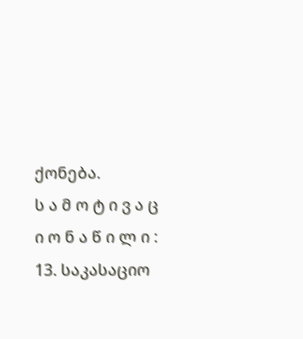ქონება.
ს ა მ ო ტ ი ვ ა ც ი ო ნ ა წ ი ლ ი :
13. საკასაციო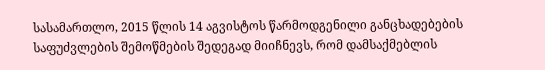სასამართლო, 2015 წლის 14 აგვისტოს წარმოდგენილი განცხადებების საფუძვლების შემოწმების შედეგად მიიჩნევს, რომ დამსაქმებლის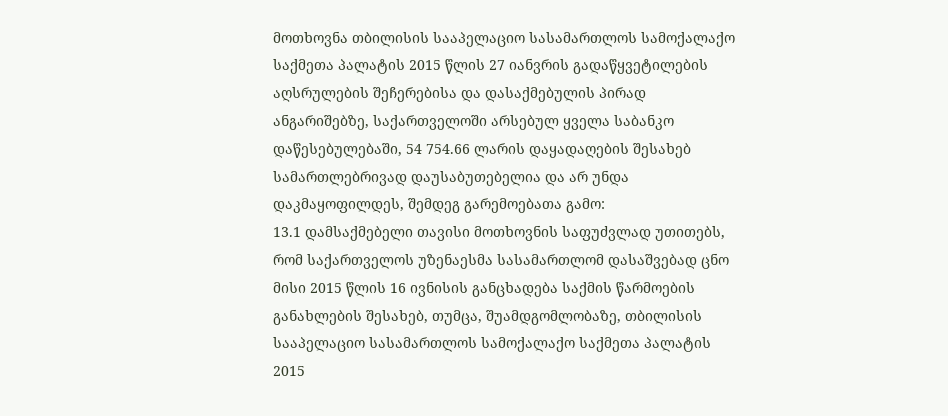მოთხოვნა თბილისის სააპელაციო სასამართლოს სამოქალაქო საქმეთა პალატის 2015 წლის 27 იანვრის გადაწყვეტილების აღსრულების შეჩერებისა და დასაქმებულის პირად ანგარიშებზე, საქართველოში არსებულ ყველა საბანკო დაწესებულებაში, 54 754.66 ლარის დაყადაღების შესახებ სამართლებრივად დაუსაბუთებელია და არ უნდა დაკმაყოფილდეს, შემდეგ გარემოებათა გამო:
13.1 დამსაქმებელი თავისი მოთხოვნის საფუძვლად უთითებს, რომ საქართველოს უზენაესმა სასამართლომ დასაშვებად ცნო მისი 2015 წლის 16 ივნისის განცხადება საქმის წარმოების განახლების შესახებ, თუმცა, შუამდგომლობაზე, თბილისის სააპელაციო სასამართლოს სამოქალაქო საქმეთა პალატის 2015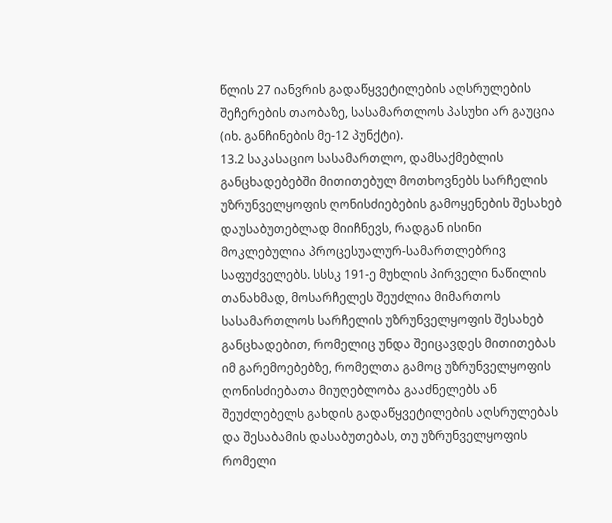წლის 27 იანვრის გადაწყვეტილების აღსრულების შეჩერების თაობაზე, სასამართლოს პასუხი არ გაუცია (იხ. განჩინების მე-12 პუნქტი).
13.2 საკასაციო სასამართლო, დამსაქმებლის განცხადებებში მითითებულ მოთხოვნებს სარჩელის უზრუნველყოფის ღონისძიებების გამოყენების შესახებ დაუსაბუთებლად მიიჩნევს, რადგან ისინი მოკლებულია პროცესუალურ-სამართლებრივ საფუძველებს. სსსკ 191-ე მუხლის პირველი ნაწილის თანახმად, მოსარჩელეს შეუძლია მიმართოს სასამართლოს სარჩელის უზრუნველყოფის შესახებ განცხადებით, რომელიც უნდა შეიცავდეს მითითებას იმ გარემოებებზე, რომელთა გამოც უზრუნველყოფის ღონისძიებათა მიუღებლობა გააძნელებს ან შეუძლებელს გახდის გადაწყვეტილების აღსრულებას და შესაბამის დასაბუთებას, თუ უზრუნველყოფის რომელი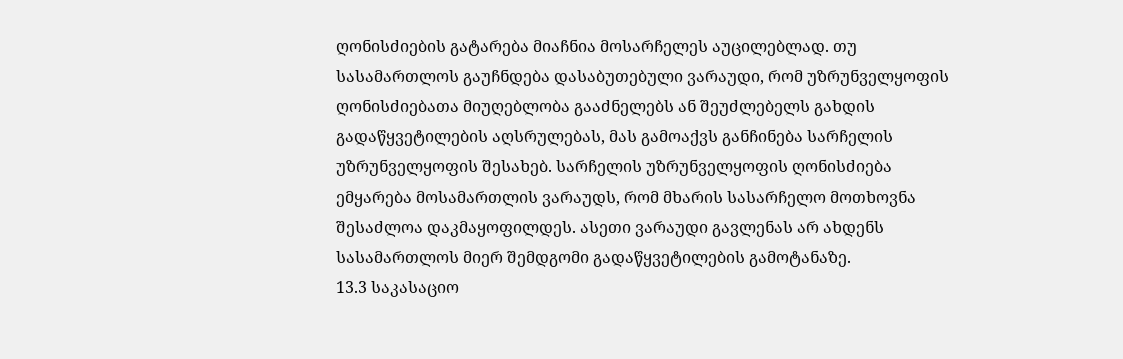ღონისძიების გატარება მიაჩნია მოსარჩელეს აუცილებლად. თუ სასამართლოს გაუჩნდება დასაბუთებული ვარაუდი, რომ უზრუნველყოფის ღონისძიებათა მიუღებლობა გააძნელებს ან შეუძლებელს გახდის გადაწყვეტილების აღსრულებას, მას გამოაქვს განჩინება სარჩელის უზრუნველყოფის შესახებ. სარჩელის უზრუნველყოფის ღონისძიება ემყარება მოსამართლის ვარაუდს, რომ მხარის სასარჩელო მოთხოვნა შესაძლოა დაკმაყოფილდეს. ასეთი ვარაუდი გავლენას არ ახდენს სასამართლოს მიერ შემდგომი გადაწყვეტილების გამოტანაზე.
13.3 საკასაციო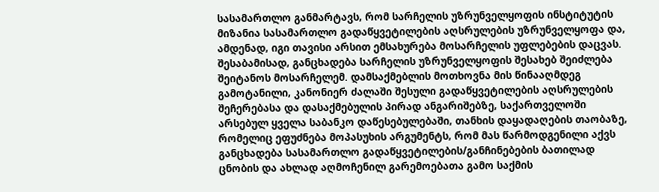სასამართლო განმარტავს, რომ სარჩელის უზრუნველყოფის ინსტიტუტის მიზანია სასამართლო გადაწყვეტილების აღსრულების უზრუნველყოფა და, ამდენად, იგი თავისი არსით ემსახურება მოსარჩელის უფლებების დაცვას. შესაბამისად, განცხადება სარჩელის უზრუნველყოფის შესახებ შეიძლება შეიტანოს მოსარჩელემ. დამსაქმებლის მოთხოვნა მის წინააღმდეგ გამოტანილი, კანონიერ ძალაში შესული გადაწყვეტილების აღსრულების შეჩერებასა და დასაქმებულის პირად ანგარიშებზე, საქართველოში არსებულ ყველა საბანკო დაწესებულებაში, თანხის დაყადაღების თაობაზე, რომელიც ეფუძნება მოპასუხის არგუმენტს, რომ მას წარმოდგენილი აქვს განცხადება სასამართლო გადაწყვეტილების/განჩინებების ბათილად ცნობის და ახლად აღმოჩენილ გარემოებათა გამო საქმის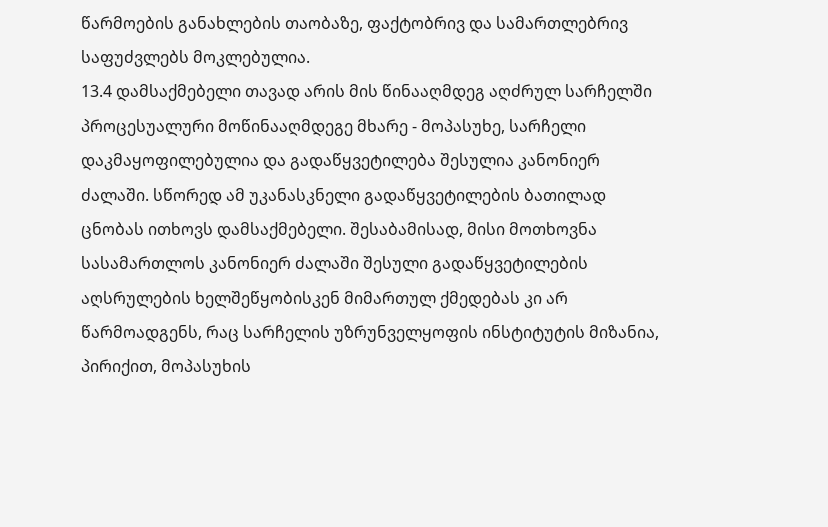წარმოების განახლების თაობაზე, ფაქტობრივ და სამართლებრივ საფუძვლებს მოკლებულია.
13.4 დამსაქმებელი თავად არის მის წინააღმდეგ აღძრულ სარჩელში პროცესუალური მოწინააღმდეგე მხარე - მოპასუხე, სარჩელი დაკმაყოფილებულია და გადაწყვეტილება შესულია კანონიერ ძალაში. სწორედ ამ უკანასკნელი გადაწყვეტილების ბათილად ცნობას ითხოვს დამსაქმებელი. შესაბამისად, მისი მოთხოვნა სასამართლოს კანონიერ ძალაში შესული გადაწყვეტილების აღსრულების ხელშეწყობისკენ მიმართულ ქმედებას კი არ წარმოადგენს, რაც სარჩელის უზრუნველყოფის ინსტიტუტის მიზანია, პირიქით, მოპასუხის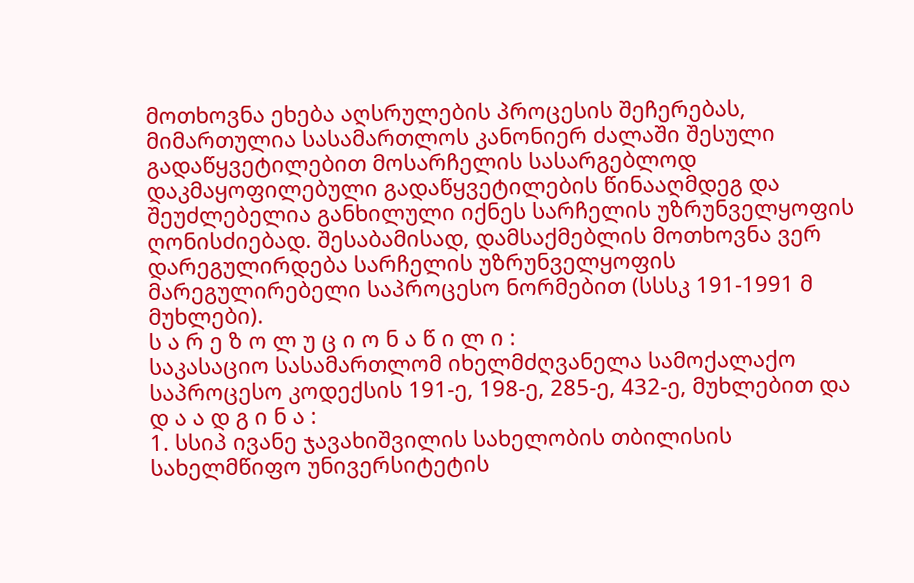მოთხოვნა ეხება აღსრულების პროცესის შეჩერებას, მიმართულია სასამართლოს კანონიერ ძალაში შესული გადაწყვეტილებით მოსარჩელის სასარგებლოდ დაკმაყოფილებული გადაწყვეტილების წინააღმდეგ და შეუძლებელია განხილული იქნეს სარჩელის უზრუნველყოფის ღონისძიებად. შესაბამისად, დამსაქმებლის მოთხოვნა ვერ დარეგულირდება სარჩელის უზრუნველყოფის მარეგულირებელი საპროცესო ნორმებით (სსსკ 191-1991 მ მუხლები).
ს ა რ ე ზ ო ლ უ ც ი ო ნ ა წ ი ლ ი :
საკასაციო სასამართლომ იხელმძღვანელა სამოქალაქო საპროცესო კოდექსის 191-ე, 198-ე, 285-ე, 432-ე, მუხლებით და
დ ა ა დ გ ი ნ ა :
1. სსიპ ივანე ჯავახიშვილის სახელობის თბილისის სახელმწიფო უნივერსიტეტის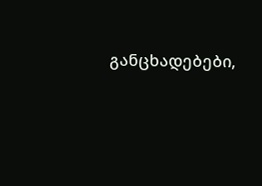განცხადებები,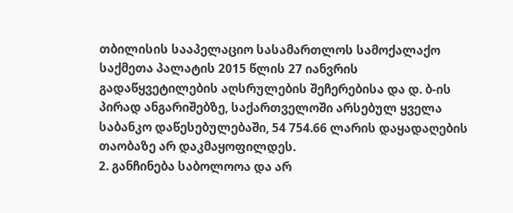თბილისის სააპელაციო სასამართლოს სამოქალაქო საქმეთა პალატის 2015 წლის 27 იანვრის გადაწყვეტილების აღსრულების შეჩერებისა და დ. ბ-ის პირად ანგარიშებზე, საქართველოში არსებულ ყველა საბანკო დაწესებულებაში, 54 754.66 ლარის დაყადაღების თაობაზე არ დაკმაყოფილდეს.
2. განჩინება საბოლოოა და არ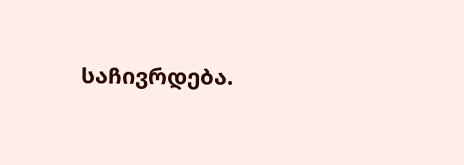საჩივრდება.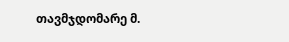თავმჯდომარე მ.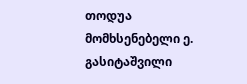თოდუა
მომხსენებელი ე. გასიტაშვილი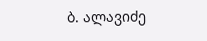ბ. ალავიძე